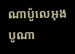ណាប៉ូលេអុងបូណា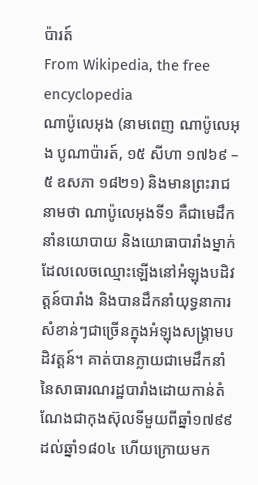ប៉ារត៍
From Wikipedia, the free encyclopedia
ណាប៉ូលេអុង (នាមពេញ ណាប៉ូលេអុង បូណាប៉ារត៍, ១៥ សីហា ១៧៦៩ – ៥ ឧសភា ១៨២១) និងមានព្រះរាជនាមថា ណាប៉ូលេអុងទី១ គឺជាមេដឹកនាំនយោបាយ និងយោធាបារាំងម្នាក់ ដែលលេចឈ្មោះឡើងនៅអំឡុងបដិវត្តន៍បារាំង និងបានដឹកនាំយុទ្ធនាការសំខាន់ៗជាច្រើនក្នុងអំឡុងសង្គ្រាមបដិវត្តន៍។ គាត់បានក្លាយជាមេដឹកនាំនៃសាធារណរដ្ឋបារាំងដោយកាន់តំណែងជាកុងស៊ុលទីមួយពីឆ្នាំ១៧៩៩ ដល់ឆ្នាំ១៨០៤ ហើយក្រោយមក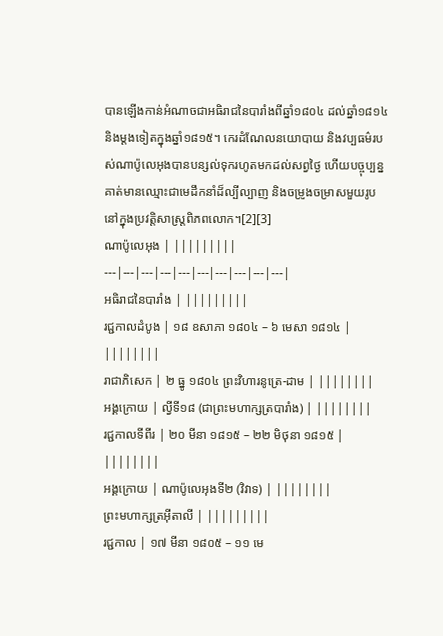បានឡើងកាន់អំណាចជាអធិរាជនៃបារាំងពីឆ្នាំ១៨០៤ ដល់ឆ្នាំ១៨១៤ និងម្តងទៀតក្នុងឆ្នាំ១៨១៥។ កេរដំណែលនយោបាយ និងវប្បធម៌របស់ណាប៉ូលេអុងបានបន្សល់ទុករហូតមកដល់សព្វថ្ងៃ ហើយបច្ចុប្បន្នគាត់មានឈ្មោះជាមេដឹកនាំដ៏ល្បីល្បាញ និងចម្រូងចម្រាសមួយរូបនៅក្នុងប្រវត្តិសាស្ត្រពិភពលោក។[2][3]
ណាប៉ូលេអុង | |||||||||
---|---|---|---|---|---|---|---|---|---|
អធិរាជនៃបារាំង | |||||||||
រជ្ជកាលដំបូង | ១៨ ឧសាភា ១៨០៤ – ៦ មេសា ១៨១៤ | ||||||||
រាជាភិសេក | ២ ធ្នូ ១៨០៤ ព្រះវិហារនូត្រេ-ដាម | ||||||||
អង្គក្រោយ | ល្វីទី១៨ (ជាព្រះមហាក្សត្របារាំង) | ||||||||
រជ្ជកាលទីពីរ | ២០ មីនា ១៨១៥ – ២២ មិថុនា ១៨១៥ | ||||||||
អង្គក្រោយ | ណាប៉ូលេអុងទី២ (វិវាទ) | ||||||||
ព្រះមហាក្សត្រអ៊ីតាលី | |||||||||
រជ្ជកាល | ១៧ មីនា ១៨០៥ – ១១ មេ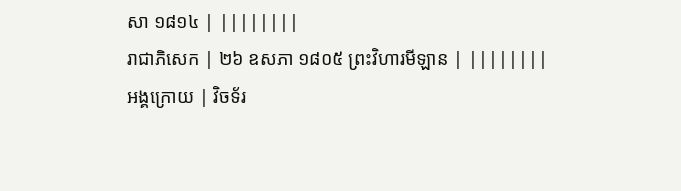សា ១៨១៤ | ||||||||
រាជាភិសេក | ២៦ ឧសភា ១៨០៥ ព្រះវិហារមីឡាន | ||||||||
អង្គក្រោយ | វិចទ័រ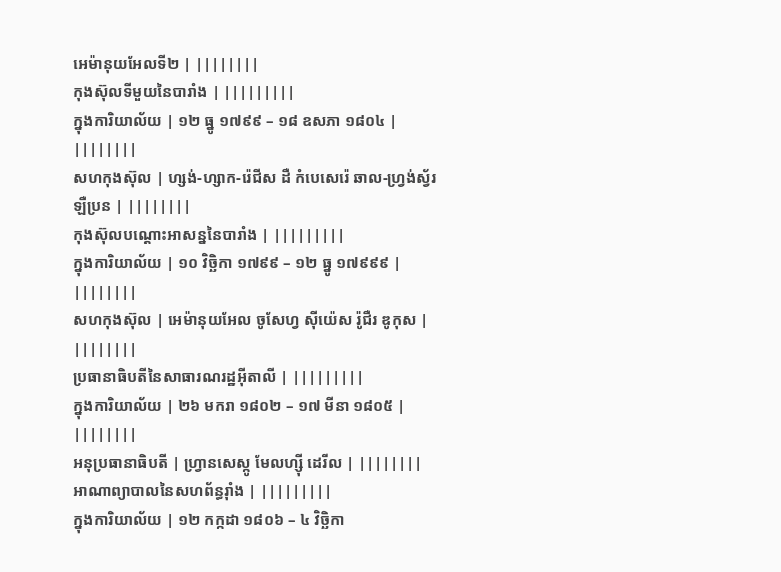អេម៉ានុយអែលទី២ | ||||||||
កុងស៊ុលទីមួយនៃបារាំង | |||||||||
ក្នុងការិយាល័យ | ១២ ធ្នូ ១៧៩៩ – ១៨ ឧសភា ១៨០៤ | ||||||||
សហកុងស៊ុល | ហ្សង់-ហ្សាក-រ៉េជីស ដឺ កំបេសេរ៉េ ឆាល-ហ្វ្រង់ស្វ័រ ឡឺប្រន | ||||||||
កុងស៊ុលបណ្ដោះអាសន្ននៃបារាំង | |||||||||
ក្នុងការិយាល័យ | ១០ វិច្ឆិកា ១៧៩៩ – ១២ ធ្នូ ១៧៩៩៩ | ||||||||
សហកុងស៊ុល | អេម៉ានុយអែល ចូសែហ្វ ស៊ីយ៉េស រ៉ូជឺរ ឌូកុស | ||||||||
ប្រធានាធិបតីនៃសាធារណរដ្ឋអ៊ីតាលី | |||||||||
ក្នុងការិយាល័យ | ២៦ មករា ១៨០២ – ១៧ មីនា ១៨០៥ | ||||||||
អនុប្រធានាធិបតី | ហ្វ្រានសេស្កូ មែលហ្ស៊ី ដេរីល | ||||||||
អាណាព្យាបាលនៃសហព័ន្ធរ៉ាំង | |||||||||
ក្នុងការិយាល័យ | ១២ កក្កដា ១៨០៦ – ៤ វិច្ឆិកា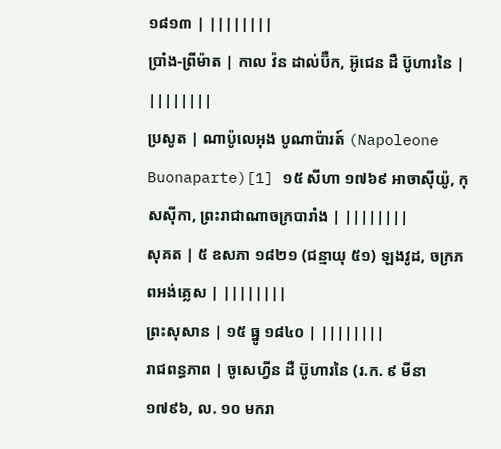១៨១៣ | ||||||||
ប្រាំង-ព្រីម៉ាត | កាល វ៉ន ដាល់ប៊ឺក, អ៊ូជេន ដឺ ប៊ូហារនៃ | ||||||||
ប្រសូត | ណាប៉ូលេអុង បូណាប៉ារត៍ (Napoleone Buonaparte)[1] ១៥ សីហា ១៧៦៩ អាចាស៊ីយ៉ូ, កុសស៊ីកា, ព្រះរាជាណាចក្របារាំង | ||||||||
សុគត | ៥ ឧសភា ១៨២១ (ជន្មាយុ ៥១) ឡងវូដ, ចក្រភពអង់គ្លេស | ||||||||
ព្រះសុសាន | ១៥ ធ្នូ ១៨៤០ | ||||||||
រាជពន្ធភាព | ចូសេហ្វីន ដឺ ប៊ូហារនៃ (រ.ក. ៩ មីនា ១៧៩៦, ល. ១០ មករា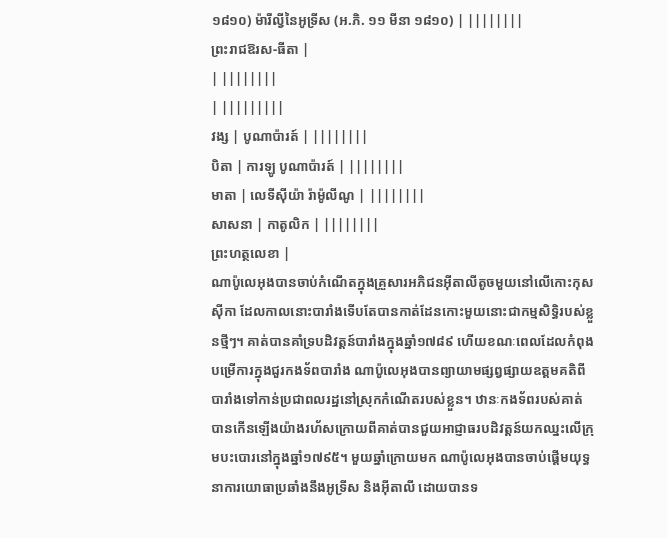១៨១០) ម៉ារីល្វីនៃអូទ្រីស (អ.ភិ. ១១ មីនា ១៨១០) | ||||||||
ព្រះរាជឱរស-ធីតា |
| ||||||||
| |||||||||
វង្ស | បូណាប៉ារត៍ | ||||||||
បិតា | ការឡូ បូណាប៉ារត៍ | ||||||||
មាតា | លេទីស៊ីយ៉ា រ៉ាម៉ូលីណូ | ||||||||
សាសនា | កាតូលិក | ||||||||
ព្រះហត្ថលេខា |
ណាប៉ូលេអុងបានចាប់កំណើតក្នុងគ្រួសារអភិជនអ៊ីតាលីតូចមួយនៅលើកោះកុសស៊ីកា ដែលកាលនោះបារាំងទើបតែបានកាត់ដែនកោះមួយនោះជាកម្មសិទ្ធិរបស់ខ្លួនថ្មីៗ។ គាត់បានគាំទ្របដិវត្តន៍បារាំងក្នុងឆ្នាំ១៧៨៩ ហើយខណៈពេលដែលកំពុងបម្រើការក្នុងជួរកងទ័ពបារាំង ណាប៉ូលេអុងបានព្យាយាមផ្សព្វផ្សាយឧត្តមគតិពីបារាំងទៅកាន់ប្រជាពលរដ្ឋនៅស្រុកកំណើតរបស់ខ្លួន។ ឋានៈកងទ័ពរបស់គាត់បានកើនឡើងយ៉ាងរហ័សក្រោយពីគាត់បានជួយអាជ្ញាធរបដិវត្តន៍យកឈ្នះលើក្រុមបះបោរនៅក្នុងឆ្នាំ១៧៩៥។ មួយឆ្នាំក្រោយមក ណាប៉ូលេអុងបានចាប់ផ្តើមយុទ្ធនាការយោធាប្រឆាំងនឹងអូទ្រីស និងអ៊ីតាលី ដោយបានទ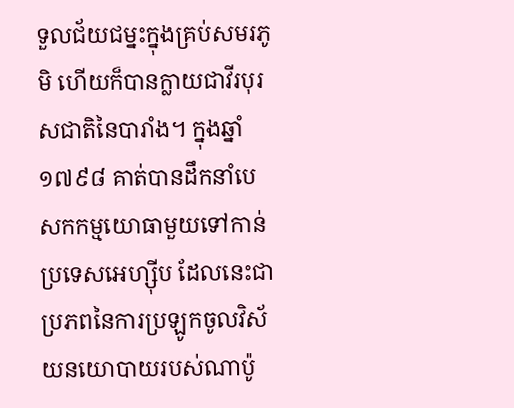ទួលជ័យជម្នះក្នុងគ្រប់សមរភូមិ ហើយក៏បានក្លាយជាវីរបុរសជាតិនៃបារាំង។ ក្នុងឆ្នាំ១៧៩៨ គាត់បានដឹកនាំបេសកកម្មយោធាមួយទៅកាន់ប្រទេសអេហ្ស៊ីប ដែលនេះជាប្រភពនៃការប្រឡូកចូលវិស័យនយោបាយរបស់ណាប៉ូ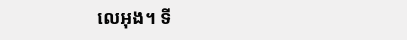លេអុង។ ទី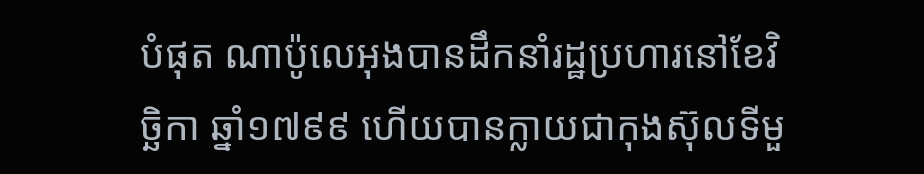បំផុត ណាប៉ូលេអុងបានដឹកនាំរដ្ឋប្រហារនៅខែវិច្ឆិកា ឆ្នាំ១៧៩៩ ហើយបានក្លាយជាកុងស៊ុលទីមួ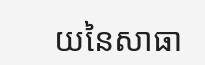យនៃសាធា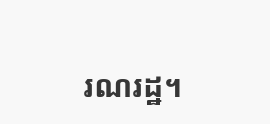រណរដ្ឋ។